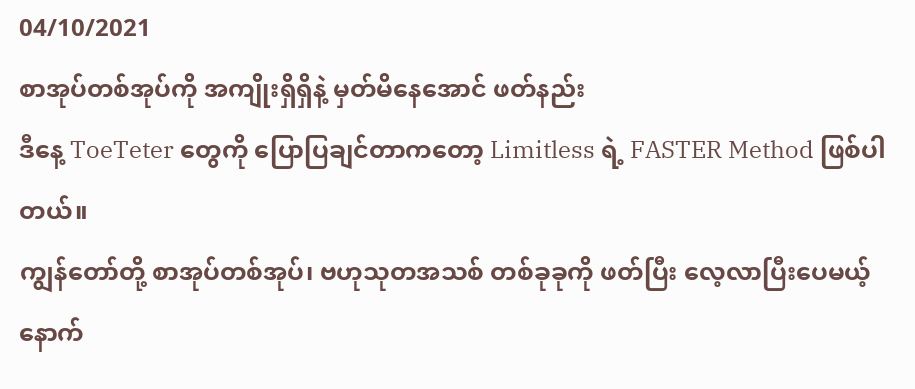04/10/2021
စာအုပ်တစ်အုပ်ကို အကျိုးရှိရှိနဲ့ မှတ်မိနေအောင် ဖတ်နည်း
ဒီနေ့ ToeTeter တွေကို ပြောပြချင်တာကတော့ Limitless ရဲ့ FASTER Method ဖြစ်ပါတယ်။
ကျွန်တော်တို့ စာအုပ်တစ်အုပ်၊ ဗဟုသုတအသစ် တစ်ခုခုကို ဖတ်ပြီး လေ့လာပြီးပေမယ့် နောက်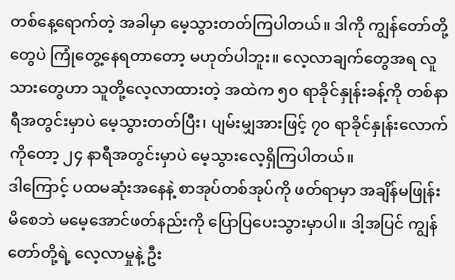တစ်နေ့ရောက်တဲ့ အခါမှာ မေ့သွားတတ်ကြပါတယ်။ ဒါကို ကျွန်တော်တို့တွေပဲ ကြုံတွေ့နေရတာတော့ မဟုတ်ပါဘူး။ လေ့လာချက်တွေအရ လူသားတွေဟာ သူတို့လေ့လာထားတဲ့ အထဲက ၅၀ ရာခိုင်နှုန်းခန့်ကို တစ်နာရီအတွင်းမှာပဲ မေ့သွားတတ်ပြီး၊ ပျမ်းမျှအားဖြင့် ၇၀ ရာခိုင်နှုန်းလောက်ကိုတော့ ၂၄ နာရီအတွင်းမှာပဲ မေ့သွားလေ့ရှိကြပါတယ်။
ဒါကြောင့် ပထမဆုံးအနေနဲ့ စာအုပ်တစ်အုပ်ကို ဖတ်ရာမှာ အချိန်မဖြုန်းမိစေဘဲ မမေ့အောင်ဖတ်နည်းကို ပြောပြပေးသွားမှာပါ။ ဒါ့အပြင် ကျွန်တော်တို့ရဲ့ လေ့လာမှုနဲ့ ဦး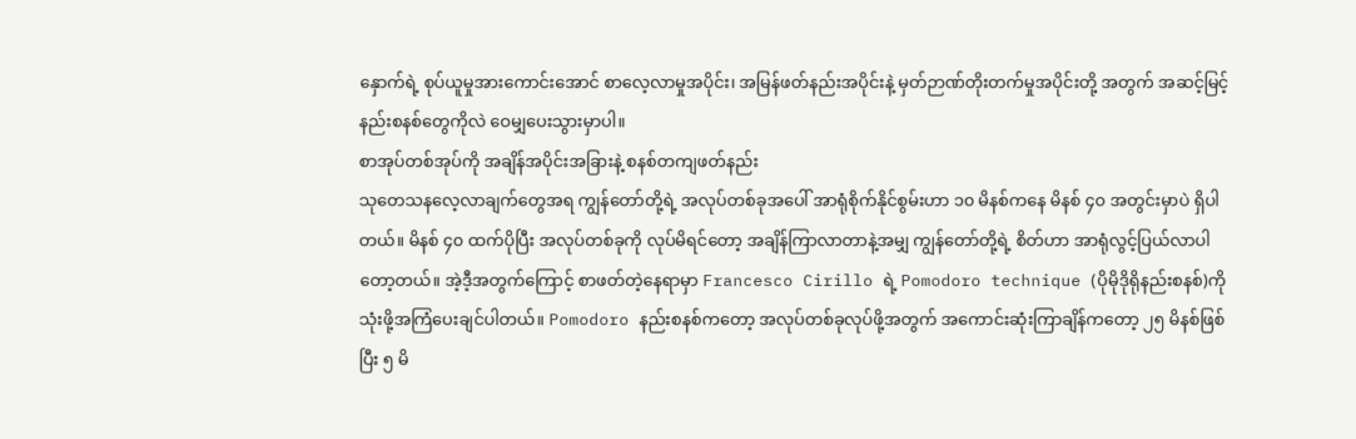နှောက်ရဲ့ စုပ်ယူမှုအားကောင်းအောင် စာလေ့လာမှုအပိုင်း၊ အမြန်ဖတ်နည်းအပိုင်းနဲ့ မှတ်ဉာဏ်တိုးတက်မှုအပိုင်းတို့ အတွက် အဆင့်မြင့် နည်းစနစ်တွေကိုလဲ ဝေမျှပေးသွားမှာပါ။
စာအုပ်တစ်အုပ်ကို အချိန်အပိုင်းအခြားနဲ့ စနစ်တကျဖတ်နည်း
သုတေသနလေ့လာချက်တွေအရ ကျွန်တော်တို့ရဲ့ အလုပ်တစ်ခုအပေါ် အာရုံစိုက်နိုင်စွမ်းဟာ ၁၀ မိနစ်ကနေ မိနစ် ၄၀ အတွင်းမှာပဲ ရှိပါတယ်။ မိနစ် ၄၀ ထက်ပိုပြီး အလုပ်တစ်ခုကို လုပ်မိရင်တော့ အချိန်ကြာလာတာနဲ့အမျှ ကျွန်တော်တို့ရဲ့ စိတ်ဟာ အာရုံလွင့်ပြယ်လာပါတော့တယ်။ အဲ့ဒီ့အတွက်ကြောင့် စာဖတ်တဲ့နေရာမှာ Francesco Cirillo ရဲ့ Pomodoro technique (ပိုမိုဒိုရိုနည်းစနစ်)ကို သုံးဖို့အကြံပေးချင်ပါတယ်။ Pomodoro နည်းစနစ်ကတော့ အလုပ်တစ်ခုလုပ်ဖို့အတွက် အကောင်းဆုံးကြာချိန်ကတော့ ၂၅ မိနစ်ဖြစ်ပြီး ၅ မိ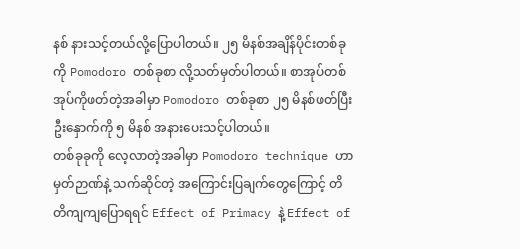နစ် နားသင့်တယ်လို့ပြောပါတယ်။ ၂၅ မိနစ်အချိန်ပိုင်းတစ်ခုကို Pomodoro တစ်ခုစာ လို့သတ်မှတ်ပါတယ်။ စာအုပ်တစ်အုပ်ကိုဖတ်တဲ့အခါမှာ Pomodoro တစ်ခုစာ ၂၅ မိနစ်ဖတ်ပြီး ဦးနှောက်ကို ၅ မိနစ် အနားပေးသင့်ပါတယ်။
တစ်ခုခုကို လေ့လာတဲ့အခါမှာ Pomodoro technique ဟာ မှတ်ဉာဏ်နဲ့ သက်ဆိုင်တဲ့ အကြောင်းပြချက်တွေကြောင့် တိတိကျကျပြောရရင် Effect of Primacy နဲ့ Effect of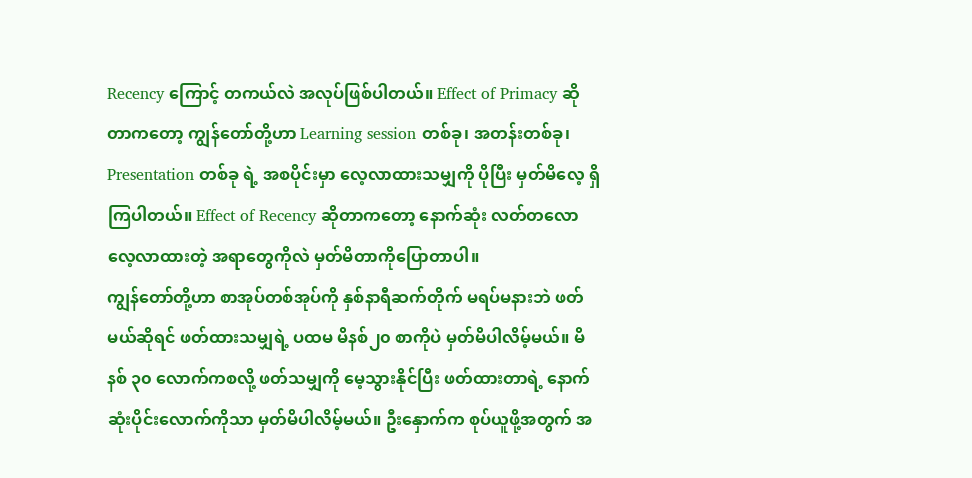Recency ကြောင့် တကယ်လဲ အလုပ်ဖြစ်ပါတယ်။ Effect of Primacy ဆိုတာကတော့ ကျွန်တော်တို့ဟာ Learning session တစ်ခု၊ အတန်းတစ်ခု၊ Presentation တစ်ခု ရဲ့ အစပိုင်းမှာ လေ့လာထားသမျှကို ပိုပြီး မှတ်မိလေ့ ရှိကြပါတယ်။ Effect of Recency ဆိုတာကတော့ နောက်ဆုံး လတ်တလော လေ့လာထားတဲ့ အရာတွေကိုလဲ မှတ်မိတာကိုပြောတာပါ။
ကျွန်တော်တို့ဟာ စာအုပ်တစ်အုပ်ကို နှစ်နာရီဆက်တိုက် မရပ်မနားဘဲ ဖတ်မယ်ဆိုရင် ဖတ်ထားသမျှရဲ့ ပထမ မိနစ်၂၀ စာကိုပဲ မှတ်မိပါလိမ့်မယ်။ မိနစ် ၃၀ လောက်ကစလို့ ဖတ်သမျှကို မေ့သွားနိုင်ပြီး ဖတ်ထားတာရဲ့ နောက်ဆုံးပိုင်းလောက်ကိုသာ မှတ်မိပါလိမ့်မယ်။ ဦးနှောက်က စုပ်ယူဖို့အတွက် အ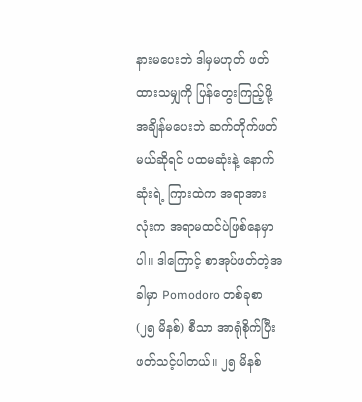နားမပေးဘဲ ဒါမှမဟုတ် ဖတ်ထားသမျှကို ပြန်တွေးကြည့်ဖို့ အချိန်မပေးဘဲ ဆက်တိုက်ဖတ်မယ်ဆိုရင် ပထမဆုံးနဲ့ နောက်ဆုံးရဲ့ ကြားထဲက အရာအားလုံးက အရာမထင်ပဲဖြစ်နေမှာပါ။ ဒါကြောင့် စာအုပ်ဖတ်တဲ့အခါမှာ Pomodoro တစ်ခုစာ (၂၅ မိနစ်) စီသာ အာရုံစိုက်ပြီး ဖတ်သင့်ပါတယ်။ ၂၅ မိနစ်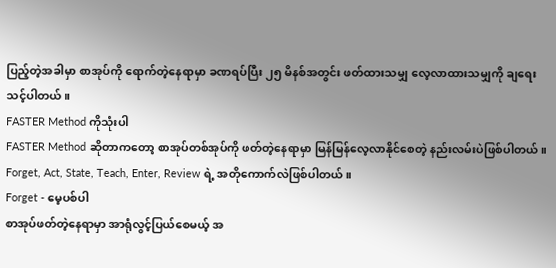ပြည့်တဲ့အခါမှာ စာအုပ်ကို ရောက်တဲ့နေရာမှာ ခဏရပ်ပြီး ၂၅ မိနစ်အတွင်း ဖတ်ထားသမျှ လေ့လာထားသမျှကို ချရေးသင့်ပါတယ်။
FASTER Method ကိုသုံးပါ
FASTER Method ဆိုတာကတော့ စာအုပ်တစ်အုပ်ကို ဖတ်တဲ့နေရာမှာ မြန်မြန်လေ့လာနိုင်စေတဲ့ နည်းလမ်းပဲဖြစ်ပါတယ်။ Forget, Act, State, Teach, Enter, Review ရဲ့ အတိုကောက်လဲဖြစ်ပါတယ်။
Forget - မေ့ပစ်ပါ
စာအုပ်ဖတ်တဲ့နေရာမှာ အာရုံလွင့်ပြယ်စေမယ့် အ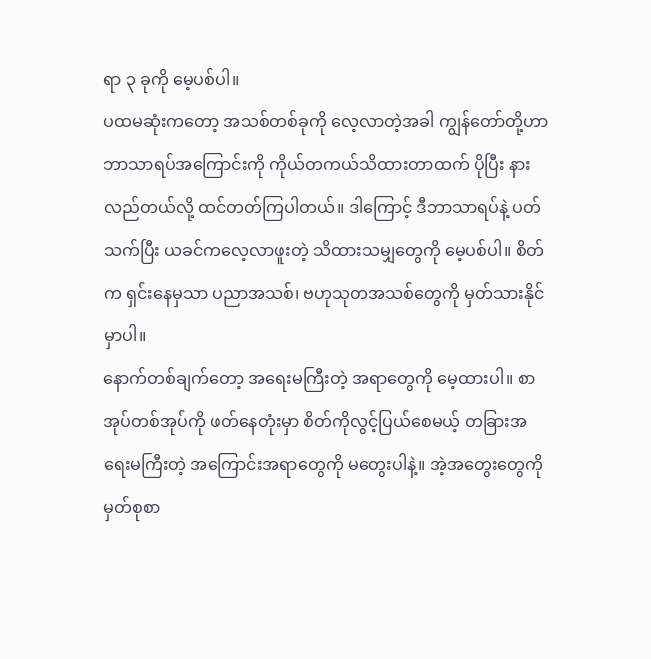ရာ ၃ ခုကို မေ့ပစ်ပါ။
ပထမဆုံးကတော့ အသစ်တစ်ခုကို လေ့လာတဲ့အခါ ကျွန်တော်တို့ဟာ ဘာသာရပ်အကြောင်းကို ကိုယ်တကယ်သိထားတာထက် ပိုပြီး နားလည်တယ်လို့ ထင်တတ်ကြပါတယ်။ ဒါကြောင့် ဒီဘာသာရပ်နဲ့ ပတ်သက်ပြီး ယခင်ကလေ့လာဖူးတဲ့ သိထားသမျှတွေကို မေ့ပစ်ပါ။ စိတ်က ရှင်းနေမှသာ ပညာအသစ်၊ ဗဟုသုတအသစ်တွေကို မှတ်သားနိုင်မှာပါ။
နောက်တစ်ချက်တော့ အရေးမကြီးတဲ့ အရာတွေကို မေ့ထားပါ။ စာအုပ်တစ်အုပ်ကို ဖတ်နေတုံးမှာ စိတ်ကိုလွင့်ပြယ်စေမယ့် တခြားအရေးမကြီးတဲ့ အကြောင်းအရာတွေကို မတွေးပါနဲ့။ အဲ့အတွေးတွေကို မှတ်စုစာ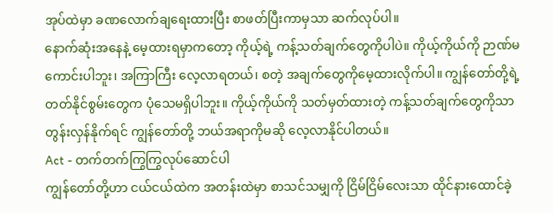အုပ်ထဲမှာ ခဏလောက်ချရေးထားပြီး စာဖတ်ပြီးကာမှသာ ဆက်လုပ်ပါ။
နောက်ဆုံးအနေနဲ့ မေ့ထားရမှာကတော့ ကိုယ့်ရဲ့ ကန့်သတ်ချက်တွေကိုပါပဲ။ ကိုယ့်ကိုယ်ကို ဉာဏ်မကောင်းပါဘူး၊ အကြာကြီး လေ့လာရတယ်၊ စတဲ့ အချက်တွေကိုမေ့ထားလိုက်ပါ။ ကျွန်တော်တို့ရဲ့ တတ်နိုင်စွမ်းတွေက ပုံသေမရှိပါဘူး။ ကိုယ့်ကိုယ်ကို သတ်မှတ်ထားတဲ့ ကန့်သတ်ချက်တွေကိုသာ တွန်းလှန်နိုက်ရင် ကျွန်တော်တို့ ဘယ်အရာကိုမဆို လေ့လာနိုင်ပါတယ်။
Act - တက်တက်ကြွကြွလုပ်ဆောင်ပါ
ကျွန်တော်တို့ဟာ ငယ်ငယ်ထဲက အတန်းထဲမှာ စာသင်သမျှကို ငြိမ်ငြိမ်လေးသာ ထိုင်နားထောင်ခဲ့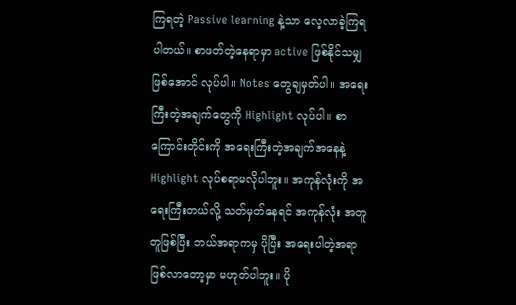ကြရတဲ့ Passive learning နဲ့သာ လေ့လာခဲ့ကြရပါတယ်။ စာဖတ်တဲ့နေရာမှာ active ဖြစ်နိုင်သမျှ ဖြစ်အောင် လုပ်ပါ။ Notes တွေချမှတ်ပါ။ အရေးကြီးတဲ့အချက်တွေကို Highlight လုပ်ပါ။ စာကြောင်းတိုင်းကို အရေးကြီးတဲ့အချက်အနေနဲ့ Highlight လုပ်စရာမလိုပါဘူး။ အကုန်လုံးကို အရေးကြီးတယ်လို့ သတ်မှတ်နေရင် အကုန်လုံး အတူတူဖြစ်ပြီး ဘယ်အရာကမှ ပိုပြီး အရေးပါတဲ့အရာဖြစ်လာတော့မှာ မဟုတ်ပါဘူး။ ပို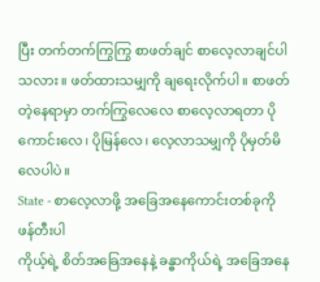ပြီး တက်တက်ကြွကြွ စာဖတ်ချင် စာလေ့လာချင်ပါသလား။ ဖတ်ထားသမျှကို ချရေးလိုက်ပါ။ စာဖတ်တဲ့နေရာမှာ တက်ကြွလေလေ စာလေ့လာရတာ ပိုကောင်းလေ၊ ပိုမြန်လေ၊ လေ့လာသမျှကို ပိုမှတ်မိလေပါပဲ။
State - စာလေ့လာဖို့ အခြေအနေကောင်းတစ်ခုကို ဖန်တီးပါ
ကိုယ့်ရဲ့ စိတ်အခြေအနေနဲ့ ခန္ဓာကိုယ်ရဲ့ အခြေအနေ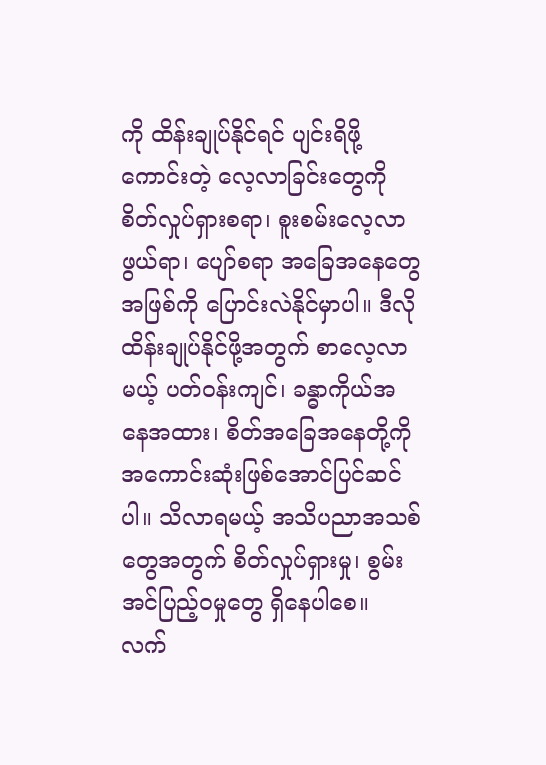ကို ထိန်းချုပ်နိုင်ရင် ပျင်းရိဖို့ကောင်းတဲ့ လေ့လာခြင်းတွေကို စိတ်လှုပ်ရှားစရာ၊ စူးစမ်းလေ့လာဖွယ်ရာ၊ ပျော်စရာ အခြေအနေတွေအဖြစ်ကို ပြောင်းလဲနိုင်မှာပါ။ ဒီလိုထိန်းချုပ်နိုင်ဖို့အတွက် စာလေ့လာမယ့် ပတ်ဝန်းကျင်၊ ခန္ဓာကိုယ်အနေအထား၊ စိတ်အခြေအနေတို့ကို အကောင်းဆုံးဖြစ်အောင်ပြင်ဆင်ပါ။ သိလာရမယ့် အသိပညာအသစ်တွေအတွက် စိတ်လှုပ်ရှားမှု၊ စွမ်းအင်ပြည့်ဝမှုတွေ ရှိနေပါစေ။ လက်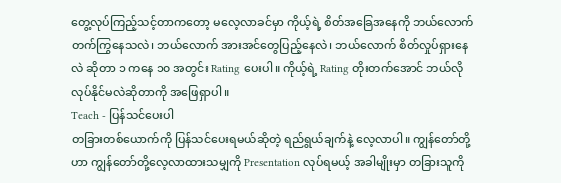တွေ့လုပ်ကြည့်သင့်တာကတော့ မလေ့လာခင်မှာ ကိုယ့်ရဲ့ စိတ်အခြေအနေကို ဘယ်လောက် တက်ကြွနေသလဲ၊ ဘယ်လောက် အားအင်တွေပြည့်နေလဲ၊ ဘယ်လောက် စိတ်လှုပ်ရှားနေလဲ ဆိုတာ ၁ ကနေ ၁၀ အတွင်း Rating ပေးပါ။ ကိုယ့်ရဲ့ Rating တိုးတက်အောင် ဘယ်လိုလုပ်နိုင်မလဲဆိုတာကို အဖြေရှာပါ။
Teach - ပြန်သင်ပေးပါ
တခြားတစ်ယောက်ကို ပြန်သင်ပေးရမယ်ဆိုတဲ့ ရည်ရွယ်ချက်နဲ့ လေ့လာပါ။ ကျွန်တော်တို့ဟာ ကျွန်တော်တို့လေ့လာထားသမျှကို Presentation လုပ်ရမယ့် အခါမျိုးမှာ တခြားသူကို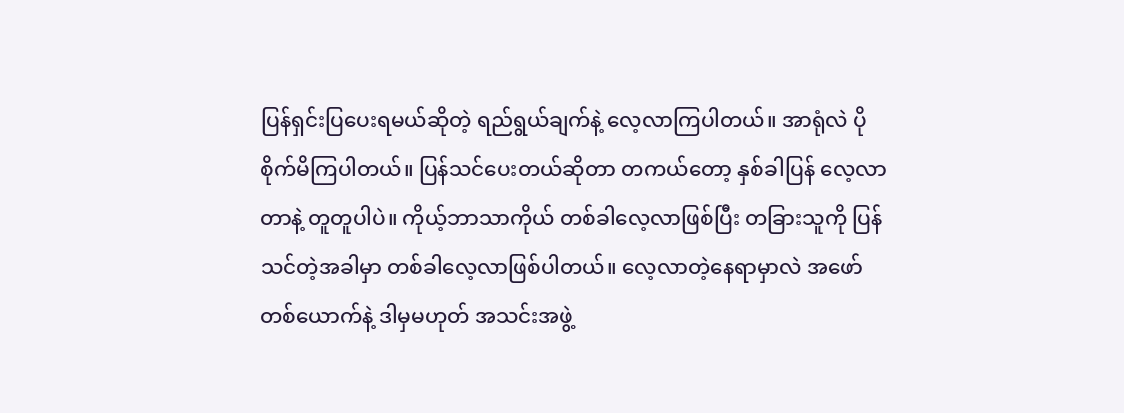ပြန်ရှင်းပြပေးရမယ်ဆိုတဲ့ ရည်ရွယ်ချက်နဲ့ လေ့လာကြပါတယ်။ အာရုံလဲ ပိုစိုက်မိကြပါတယ်။ ပြန်သင်ပေးတယ်ဆိုတာ တကယ်တော့ နှစ်ခါပြန် လေ့လာတာနဲ့ တူတူပါပဲ။ ကိုယ့်ဘာသာကိုယ် တစ်ခါလေ့လာဖြစ်ပြီး တခြားသူကို ပြန်သင်တဲ့အခါမှာ တစ်ခါလေ့လာဖြစ်ပါတယ်။ လေ့လာတဲ့နေရာမှာလဲ အဖော်တစ်ယောက်နဲ့ ဒါမှမဟုတ် အသင်းအဖွဲ့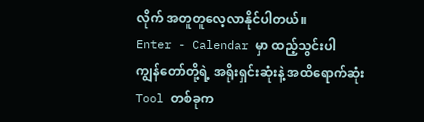လိုက် အတူတူလေ့လာနိုင်ပါတယ်။
Enter - Calendar မှာ ထည့်သွင်းပါ
ကျွန်တော်တို့ရဲ့ အရိုးရှင်းဆုံးနဲ့ အထိရောက်ဆုံး Tool တစ်ခုက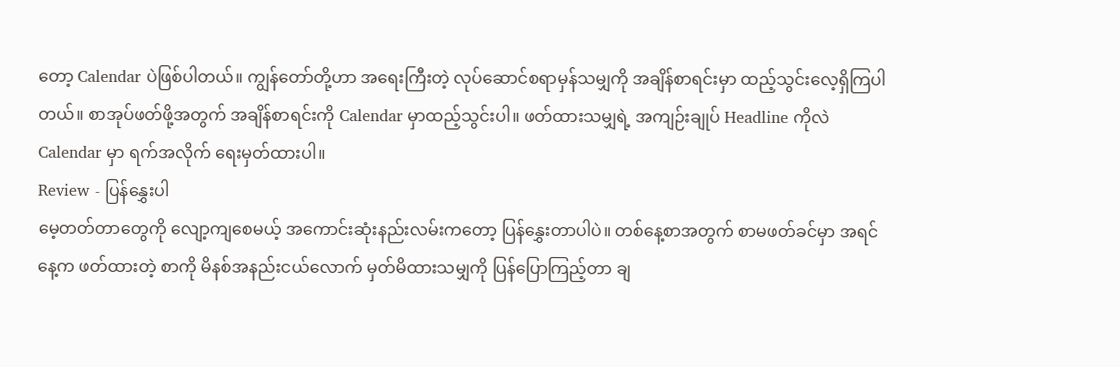တော့ Calendar ပဲဖြစ်ပါတယ်။ ကျွန်တော်တို့ဟာ အရေးကြီးတဲ့ လုပ်ဆောင်စရာမှန်သမျှကို အချိန်စာရင်းမှာ ထည့်သွင်းလေ့ရှိကြပါတယ်။ စာအုပ်ဖတ်ဖို့အတွက် အချိန်စာရင်းကို Calendar မှာထည့်သွင်းပါ။ ဖတ်ထားသမျှရဲ့ အကျဉ်းချုပ် Headline ကိုလဲ Calendar မှာ ရက်အလိုက် ရေးမှတ်ထားပါ။
Review - ပြန်နွှေးပါ
မေ့တတ်တာတွေကို လျော့ကျစေမယ့် အကောင်းဆုံးနည်းလမ်းကတော့ ပြန်နွှေးတာပါပဲ။ တစ်နေ့စာအတွက် စာမဖတ်ခင်မှာ အရင်နေ့က ဖတ်ထားတဲ့ စာကို မိနစ်အနည်းငယ်လောက် မှတ်မိထားသမျှကို ပြန်ပြောကြည့်တာ ချ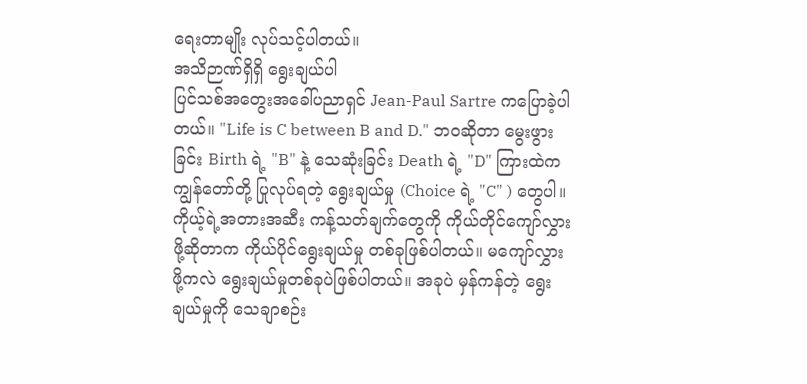ရေးတာမျိုး လုပ်သင့်ပါတယ်။
အသိဉာဏ်ရှိရှိ ရွေးချယ်ပါ
ပြင်သစ်အတွေးအခေါ်ပညာရှင် Jean-Paul Sartre ကပြောခဲ့ပါတယ်။ "Life is C between B and D." ဘဝဆိုတာ မွေးဖွားခြင်း Birth ရဲ့ "B" နဲ့ သေဆုံးခြင်း Death ရဲ့ "D" ကြားထဲက ကျွန်တော်တို့ ပြုလုပ်ရတဲ့ ရွေးချယ်မှု (Choice ရဲ့ "C" ) တွေပါ။ ကိုယ့်ရဲ့အတားအဆီး ကန့်သတ်ချက်တွေကို ကိုယ်တိုင်ကျော်လွှားဖို့ဆိုတာက ကိုယ်ပိုင်ရွေးချယ်မှု တစ်ခုဖြစ်ပါတယ်။ မကျော်လွှားဖို့ကလဲ ရွေးချယ်မှုတစ်ခုပဲဖြစ်ပါတယ်။ အခုပဲ မှန်ကန်တဲ့ ရွေးချယ်မှုကို သေချာစဉ်း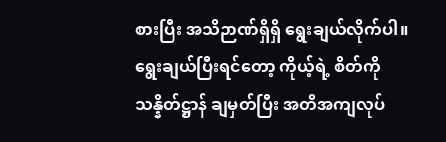စားပြီး အသိဉာဏ်ရှိရှိ ရွေးချယ်လိုက်ပါ။
ရွေးချယ်ပြီးရင်တော့ ကိုယ့်ရဲ့ စိတ်ကို သန္နိတ်ဋ္ဌာန် ချမှတ်ပြီး အတိအကျလုပ်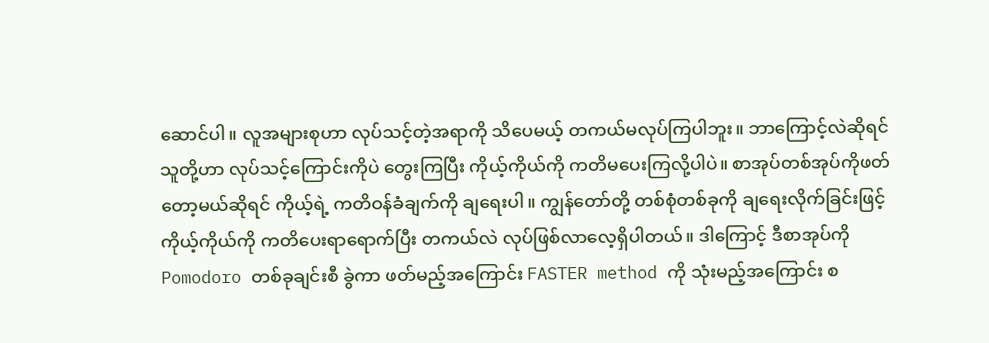ဆောင်ပါ။ လူအများစုဟာ လုပ်သင့်တဲ့အရာကို သိပေမယ့် တကယ်မလုပ်ကြပါဘူး။ ဘာကြောင့်လဲဆိုရင် သူတို့ဟာ လုပ်သင့်ကြောင်းကိုပဲ တွေးကြပြီး ကိုယ့်ကိုယ်ကို ကတိမပေးကြလို့ပါပဲ။ စာအုပ်တစ်အုပ်ကိုဖတ်တော့မယ်ဆိုရင် ကိုယ့်ရဲ့ ကတိဝန်ခံချက်ကို ချရေးပါ။ ကျွန်တော်တို့ တစ်စုံတစ်ခုကို ချရေးလိုက်ခြင်းဖြင့် ကိုယ့်ကိုယ်ကို ကတိပေးရာရောက်ပြီး တကယ်လဲ လုပ်ဖြစ်လာလေ့ရှိပါတယ်။ ဒါကြောင့် ဒီစာအုပ်ကို Pomodoro တစ်ခုချင်းစီ ခွဲကာ ဖတ်မည့်အကြောင်း FASTER method ကို သုံးမည့်အကြောင်း စ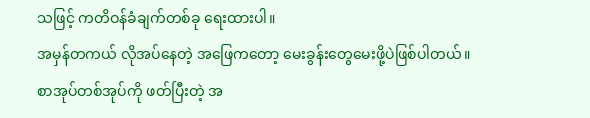သဖြင့် ကတိဝန်ခံချက်တစ်ခု ရေးထားပါ။
အမှန်တကယ် လိုအပ်နေတဲ့ အဖြေကတော့ မေးခွန်းတွေမေးဖို့ပဲဖြစ်ပါတယ်။
စာအုပ်တစ်အုပ်ကို ဖတ်ပြီးတဲ့ အ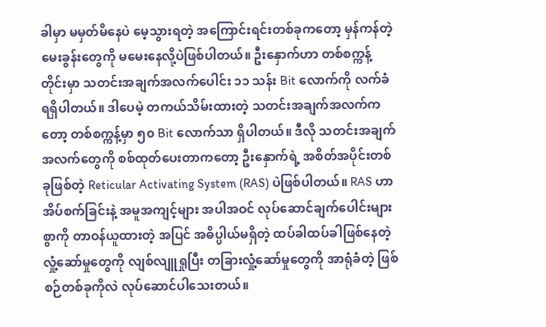ခါမှာ မမှတ်မိနေပဲ မေ့သွားရတဲ့ အကြောင်းရင်းတစ်ခုကတော့ မှန်ကန်တဲ့ မေးခွန်းတွေကို မမေးနေလို့ပဲဖြစ်ပါတယ်။ ဦးနှောက်ဟာ တစ်စက္ကန့်တိုင်းမှာ သတင်းအချက်အလက်ပေါင်း ၁၁ သန်း Bit လောက်ကို လက်ခံရရှိပါတယ်။ ဒါပေမဲ့ တကယ်သိမ်းထားတဲ့ သတင်းအချက်အလက်ကတော့ တစ်စက္ကန့်မှာ ၅၀ Bit လောက်သာ ရှိပါတယ်။ ဒီလို သတင်းအချက်အလက်တွေကို စစ်ထုတ်ပေးတာကတော့ ဦးနှောက်ရဲ့ အစိတ်အပိုင်းတစ်ခုဖြစ်တဲ့ Reticular Activating System (RAS) ပဲဖြစ်ပါတယ်။ RAS ဟာ အိပ်စက်ခြင်းနဲ့ အမူအကျင့်များ အပါအဝင် လုပ်ဆောင်ချက်ပေါင်းများစွာကို တာဝန်ယူထားတဲ့ အပြင် အဓိပ္ပါယ်မရှိတဲ့ ထပ်ခါထပ်ခါဖြစ်နေတဲ့ လှုံ့ဆော်မှုတွေကို လျစ်လျူရှုပြီး တခြားလှုံ့ဆော်မှုတွေကို အာရုံခံတဲ့ ဖြစ်စဉ်တစ်ခုကိုလဲ လုပ်ဆောင်ပါသေးတယ်။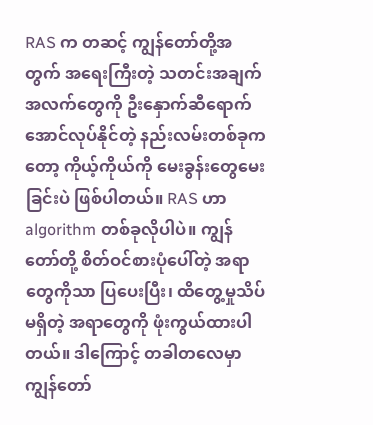RAS က တဆင့် ကျွန်တော်တို့အတွက် အရေးကြီးတဲ့ သတင်းအချက်အလက်တွေကို ဦးနှောက်ဆီရောက်အောင်လုပ်နိုင်တဲ့ နည်းလမ်းတစ်ခုကတော့ ကိုယ့်ကိုယ်ကို မေးခွန်းတွေမေးခြင်းပဲ ဖြစ်ပါတယ်။ RAS ဟာ algorithm တစ်ခုလိုပါပဲ။ ကျွန်တော်တို့ စိတ်ဝင်စားပုံပေါ်တဲ့ အရာတွေကိုသာ ပြပေးပြီး၊ ထိတွေ့မှုသိပ်မရှိတဲ့ အရာတွေကို ဖုံးကွယ်ထားပါတယ်။ ဒါကြောင့် တခါတလေမှာ ကျွန်တော်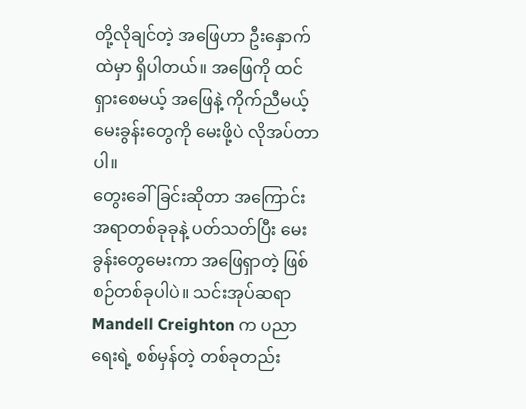တို့လိုချင်တဲ့ အဖြေဟာ ဦးနှောက်ထဲမှာ ရှိပါတယ်။ အဖြေကို ထင်ရှားစေမယ့် အဖြေနဲ့ ကိုက်ညီမယ့် မေးခွန်းတွေကို မေးဖို့ပဲ လိုအပ်တာပါ။
တွေးခေါ်ခြင်းဆိုတာ အကြောင်းအရာတစ်ခုခုနဲ့ ပတ်သတ်ပြီး မေးခွန်းတွေမေးကာ အဖြေရှာတဲ့ ဖြစ်စဉ်တစ်ခုပါပဲ။ သင်းအုပ်ဆရာ Mandell Creighton က ပညာရေးရဲ့ စစ်မှန်တဲ့ တစ်ခုတည်း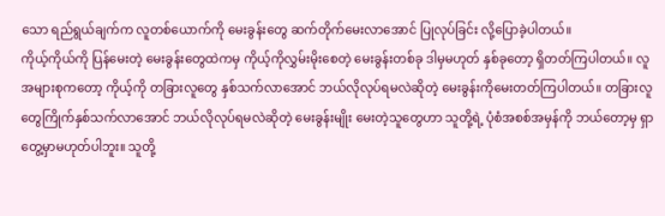သော ရည်ရွယ်ချက်က လူတစ်ယောက်ကို မေးခွန်းတွေ ဆက်တိုက်မေးလာအောင် ပြုလုပ်ခြင်း လို့ပြောခဲ့ပါတယ်။
ကိုယ့်ကိုယ်ကို ပြန်မေးတဲ့ မေးခွန်းတွေထဲကမှ ကိုယ့်ကိုလွှမ်းမိုးစေတဲ့ မေးခွန်းတစ်ခု ဒါမှမဟုတ် နှစ်ခုတော့ ရှိတတ်ကြပါတယ်။ လူအများစုကတော့ ကိုယ့်ကို တခြားလူတွေ နှစ်သက်လာအောင် ဘယ်လိုလုပ်ရမလဲဆိုတဲ့ မေးခွန်းကိုမေးတတ်ကြပါတယ်။ တခြားလူတွေကြိုက်နှစ်သက်လာအောင် ဘယ်လိုလုပ်ရမလဲဆိုတဲ့ မေးခွန်းမျိုး မေးတဲ့သူတွေဟာ သူတို့ရဲ့ ပုံစံအစစ်အမှန်ကို ဘယ်တော့မှ ရှာတွေ့မှာမဟုတ်ပါဘူး။ သူတို့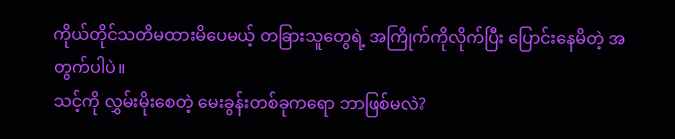ကိုယ်တိုင်သတိမထားမိပေမယ့် တခြားသူတွေရဲ့ အကြိုက်ကိုလိုက်ပြီး ပြောင်းနေမိတဲ့ အတွက်ပါပဲ။
သင့်ကို လွှမ်းမိုးစေတဲ့ မေးခွန်းတစ်ခုကရော ဘာဖြစ်မလဲ?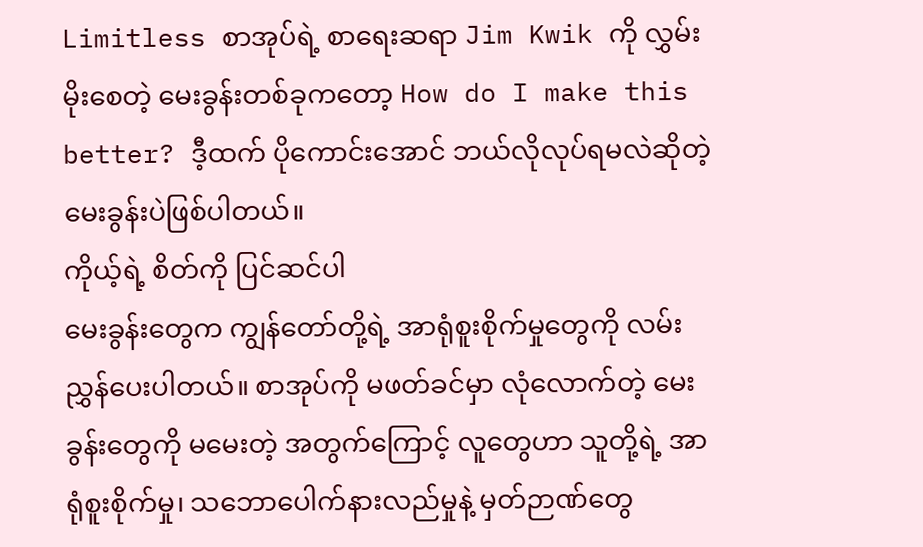Limitless စာအုပ်ရဲ့ စာရေးဆရာ Jim Kwik ကို လွှမ်းမိုးစေတဲ့ မေးခွန်းတစ်ခုကတော့ How do I make this better? ဒီ့ထက် ပိုကောင်းအောင် ဘယ်လိုလုပ်ရမလဲဆိုတဲ့ မေးခွန်းပဲဖြစ်ပါတယ်။
ကိုယ့်ရဲ့ စိတ်ကို ပြင်ဆင်ပါ
မေးခွန်းတွေက ကျွန်တော်တို့ရဲ့ အာရုံစူးစိုက်မှုတွေကို လမ်းညွှန်ပေးပါတယ်။ စာအုပ်ကို မဖတ်ခင်မှာ လုံလောက်တဲ့ မေးခွန်းတွေကို မမေးတဲ့ အတွက်ကြောင့် လူတွေဟာ သူတို့ရဲ့ အာရုံစူးစိုက်မှု၊ သဘောပေါက်နားလည်မှုနဲ့ မှတ်ဉာဏ်တွေ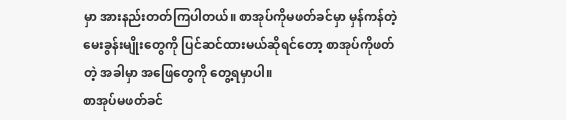မှာ အားနည်းတတ်ကြပါတယ်။ စာအုပ်ကိုမဖတ်ခင်မှာ မှန်ကန်တဲ့ မေးခွန်းမျိုးတွေကို ပြင်ဆင်ထားမယ်ဆိုရင်တော့ စာအုပ်ကိုဖတ်တဲ့ အခါမှာ အဖြေတွေကို တွေ့ရမှာပါ။
စာအုပ်မဖတ်ခင်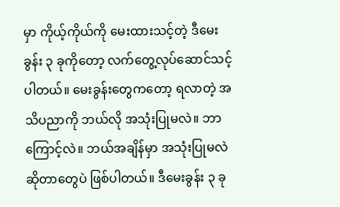မှာ ကိုယ့်ကိုယ်ကို မေးထားသင့်တဲ့ ဒီမေးခွန်း ၃ ခုကိုတော့ လက်တွေ့လုပ်ဆောင်သင့်ပါတယ်။ မေးခွန်းတွေကတော့ ရလာတဲ့ အသိပညာကို ဘယ်လို အသုံးပြုမလဲ။ ဘာကြောင့်လဲ။ ဘယ်အချိန်မှာ အသုံးပြုမလဲဆိုတာတွေပဲ ဖြစ်ပါတယ်။ ဒီမေးခွန်း ၃ ခု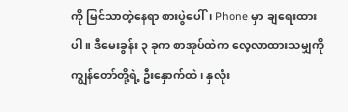ကို မြင်သာတဲ့နေရာ စားပွဲပေါ်၊ Phone မှာ ချရေးထားပါ။ ဒီမေးခွန်း ၃ ခုက စာအုပ်ထဲက လေ့လာထားသမျှကို ကျွန်တော်တို့ရဲ့ ဦးနှောက်ထဲ၊ နှလုံး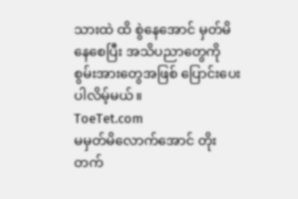သားထဲ ထိ စွဲနေအောင် မှတ်မိနေစေပြီး အသိပညာတွေကို စွမ်းအားတွေအဖြစ် ပြောင်းပေးပါလိမ့်မယ်။
ToeTet.com
မမှတ်မိလောက်အောင် တိုးတက်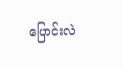ပြောင်းလဲ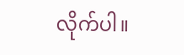လိုက်ပါ။